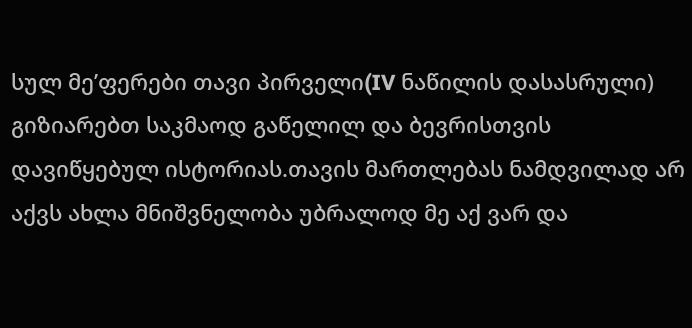სულ მე’ფერები თავი პირველი(IV ნაწილის დასასრული)
გიზიარებთ საკმაოდ გაწელილ და ბევრისთვის დავიწყებულ ისტორიას.თავის მართლებას ნამდვილად არ აქვს ახლა მნიშვნელობა უბრალოდ მე აქ ვარ და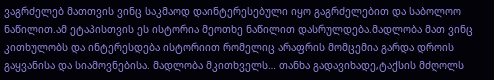ვაგრძელებ მათთვის ვინც საკმაოდ დაინტერესებული იყო გაგრძელებით და საბოლოო ნაწილით.ამ ეტაპისთვის ეს ისტორია მეოთხე ნაწილით დასრულდება.მადლობა მათ ვინც კითხულობს და ინტერესდება ისტორიით რომელიც არაფრის მომცემია გარდა დროის გაყვანისა და სიამოვნებისა. მადლობა მკითხველს… თანხა გადავიხადე,ტაქსის მძღოლს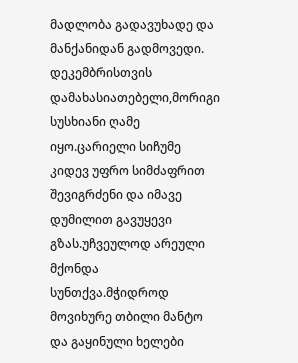მადლობა გადავუხადე და მანქანიდან გადმოვედი. დეკემბრისთვის დამახასიათებელი,მორიგი სუსხიანი ღამე იყო.ცარიელი სიჩუმე კიდევ უფრო სიმძაფრით შევიგრძენი და იმავე დუმილით გავუყევი გზას.უჩვეულოდ არეული მქონდა სუნთქვა.მჭიდროდ მოვიხურე თბილი მანტო და გაყინული ხელები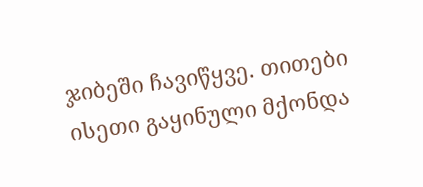ჯიბეში ჩავიწყვე. თითები ისეთი გაყინული მქონდა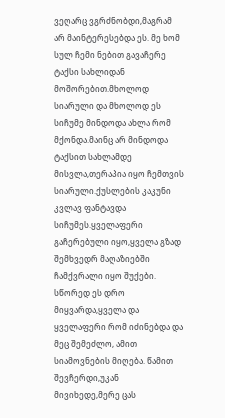ვეღარც ვგრძნობდი,მაგრამ არ მაინტერესებდა ეს. მე ხომ სულ ჩემი ნებით გავაჩერე ტაქსი სახლიდან მოშორებით.მხოლოდ სიარული და მხოლოდ ეს სიჩუმე მინდოდა ახლა რომ მქონდა.მაინც არ მინდოდა ტაქსით სახლამდე მისვლა,თერაპია იყო ჩემთვის სიარული.ქუსლების კაკუნი კვლავ ფანტავდა სიჩუმეს.ყველაფერი გაჩერებული იყო,ყველა გზად შემხვედრ მაღაზიებში ჩამქვრალი იყო შუქები. სწორედ ეს დრო მიყვარდა,ყველა და ყველაფერი რომ იძინებდა და მეც შემეძლო, ამით სიამოვნების მიღება. წამით შევჩერდი,უკან მივიხედე,მერე ცას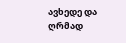ავხედე და ღრმად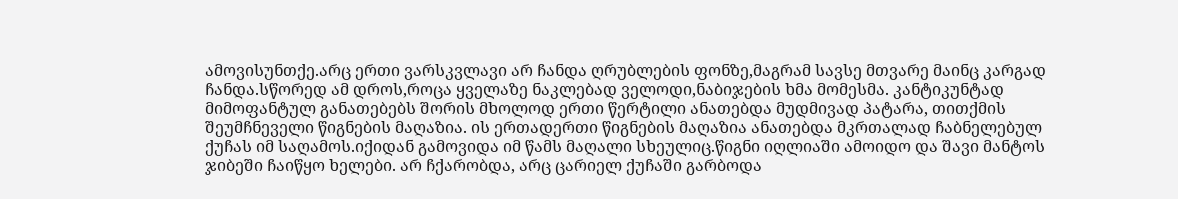ამოვისუნთქე.არც ერთი ვარსკვლავი არ ჩანდა ღრუბლების ფონზე,მაგრამ სავსე მთვარე მაინც კარგად ჩანდა.სწორედ ამ დროს,როცა ყველაზე ნაკლებად ველოდი,ნაბიჯების ხმა მომესმა. კანტიკუნტად მიმოფანტულ განათებებს შორის მხოლოდ ერთი წერტილი ანათებდა მუდმივად პატარა, თითქმის შეუმჩნეველი წიგნების მაღაზია. ის ერთადერთი წიგნების მაღაზია ანათებდა მკრთალად ჩაბნელებულ ქუჩას იმ საღამოს.იქიდან გამოვიდა იმ წამს მაღალი სხეულიც.წიგნი იღლიაში ამოიდო და შავი მანტოს ჯიბეში ჩაიწყო ხელები. არ ჩქარობდა, არც ცარიელ ქუჩაში გარბოდა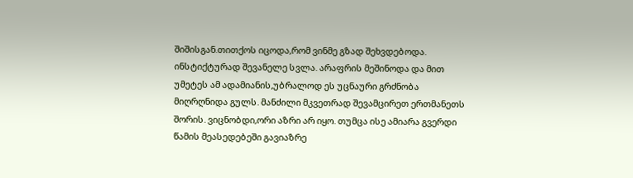შიშისგან.თითქოს იცოდა,რომ ვინმე გზად შეხვდებოდა. ინსტიქტურად შევანელე სვლა. არაფრის მეშინოდა და მით უმეტეს ამ ადამიანის,უბრალოდ ეს უცნაური გრძნობა მიღრღნიდა გულს. მანძილი მკვეთრად შევამცირეთ ერთმანეთს შორის. ვიცნობდი,ორი აზრი არ იყო. თუმცა ისე ამიარა გვერდი წამის მეასედებეში გავიაზრე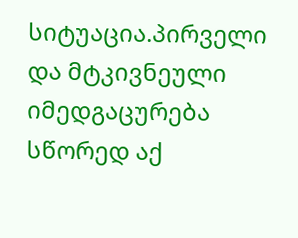სიტუაცია.პირველი და მტკივნეული იმედგაცურება სწორედ აქ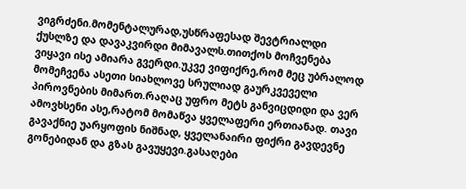ვიგრძენი.მომენტალურად,უსწრაფესად შევტრიალდი ქუსლზე და დავაკვირდი მიმავალს.თითქოს მოჩვენება ვიყავი ისე ამიარა გვერდი.უკვე ვიფიქრე,რომ მეც უბრალოდ მომეჩვენა ასეთი სიახლოვე სრულიად გაურკვეველი პიროვნების მიმართ.რაღაც უფრო მეტს განვიცდიდი და ვერ ამოვხსენი ასე,რატომ მომაწვა ყველაფერი ერთიანად. თავი გავაქნიე უარყოფის ნიშნად, ყველანაირი ფიქრი გავდევნე გონებიდან და გზას გავუყევი.გასაღები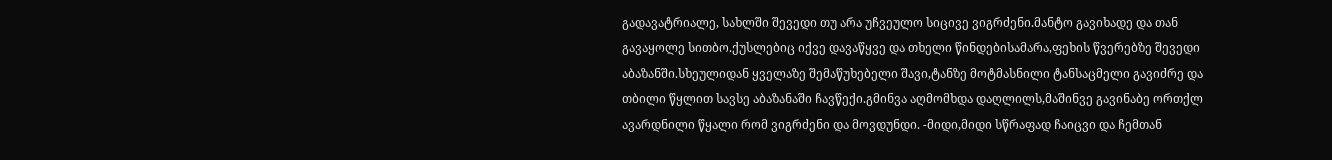გადავატრიალე, სახლში შევედი თუ არა უჩვეულო სიცივე ვიგრძენი.მანტო გავიხადე და თან გავაყოლე სითბო.ქუსლებიც იქვე დავაწყვე და თხელი წინდებისამარა,ფეხის წვერებზე შევედი აბაზანში.სხეულიდან ყველაზე შემაწუხებელი შავი,ტანზე მოტმასნილი ტანსაცმელი გავიძრე და თბილი წყლით სავსე აბაზანაში ჩავწექი.გმინვა აღმომხდა დაღლილს,მაშინვე გავინაბე ორთქლ ავარდნილი წყალი რომ ვიგრძენი და მოვდუნდი. -მიდი,მიდი სწრაფად ჩაიცვი და ჩემთან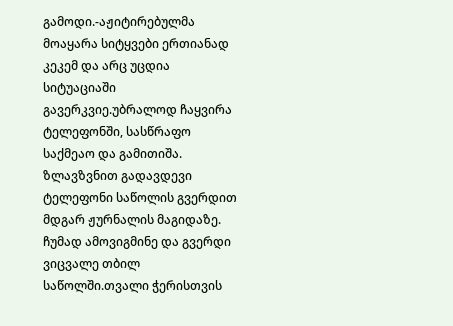გამოდი.-აჟიტირებულმა მოაყარა სიტყვები ერთიანად კეკემ და არც უცდია სიტუაციაში გავერკვიე.უბრალოდ ჩაყვირა ტელეფონში, სასწრაფო საქმეაო და გამითიშა. ზლავზვნით გადავდევი ტელეფონი საწოლის გვერდით მდგარ ჟურნალის მაგიდაზე. ჩუმად ამოვიგმინე და გვერდი ვიცვალე თბილ საწოლში.თვალი ჭერისთვის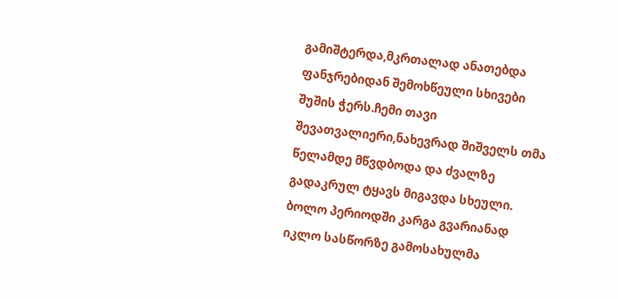გამიშტერდა,მკრთალად ანათებდა ფანჯრებიდან შემოხწეული სხივები შუშის ჭერს.ჩემი თავი შევათვალიერი,ნახევრად შიშველს თმა წელამდე მწვდბოდა და ძვალზე გადაკრულ ტყავს მიგავდა სხეული. ბოლო პერიოდში კარგა გვარიანად იკლო სასწორზე გამოსახულმა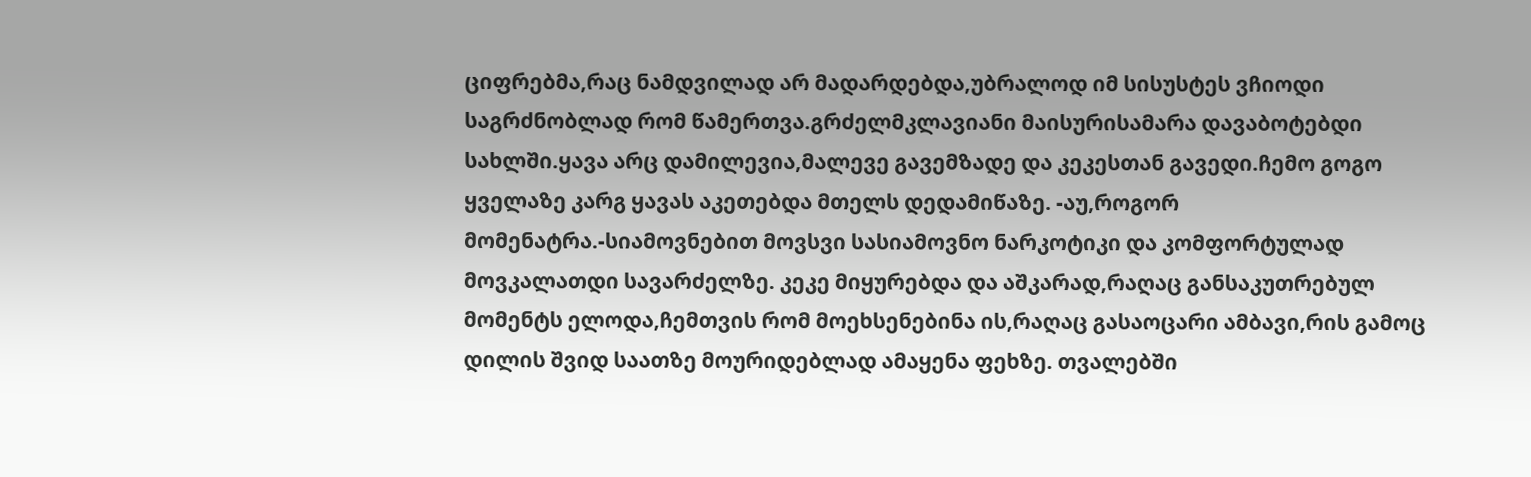ციფრებმა,რაც ნამდვილად არ მადარდებდა,უბრალოდ იმ სისუსტეს ვჩიოდი საგრძნობლად რომ წამერთვა.გრძელმკლავიანი მაისურისამარა დავაბოტებდი სახლში.ყავა არც დამილევია,მალევე გავემზადე და კეკესთან გავედი.ჩემო გოგო ყველაზე კარგ ყავას აკეთებდა მთელს დედამიწაზე. -აუ,როგორ მომენატრა.-სიამოვნებით მოვსვი სასიამოვნო ნარკოტიკი და კომფორტულად მოვკალათდი სავარძელზე. კეკე მიყურებდა და აშკარად,რაღაც განსაკუთრებულ მომენტს ელოდა,ჩემთვის რომ მოეხსენებინა ის,რაღაც გასაოცარი ამბავი,რის გამოც დილის შვიდ საათზე მოურიდებლად ამაყენა ფეხზე. თვალებში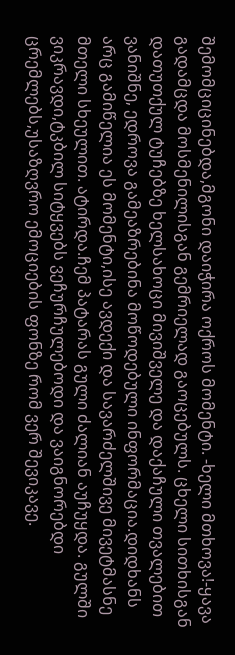შემომციცინებდა,მგონი დაიჭირა ოქროს მომენტი. -ხელი მთხოვა!-ყავა გადამცდა მოსმენილისგან გემრიელად გაოცებულს. ცხელი სითხისგან დათუთქულ ტუჩებზე ხელსახოცი მივიშველე და დაქაჩული თვალებით ვანიშნე, ედროვა გამეაზრებინა მოწოდებული ინფორმაცია.დიდხანს არც გამიწელია ეს მომენტი,ისე ავდექი და სავარძელშივე მივეტმასნე მთელი სხეულით. ატირდა.ჩემ პატარას გული ძალიან აუჩუყდა. გულში ვიკრავდი,ტკბილ სიტყვებს ვეჩურჩულებოდი და ვაიგნორებდი ცრემლებს,უსაზღვრო ემოციების ფონზე რომ ვერ შევიკავე.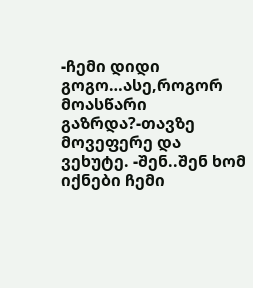-ჩემი დიდი გოგო…ასე,როგორ მოასწარი გაზრდა?-თავზე მოვეფერე და ვეხუტე. -შენ..შენ ხომ იქნები ჩემი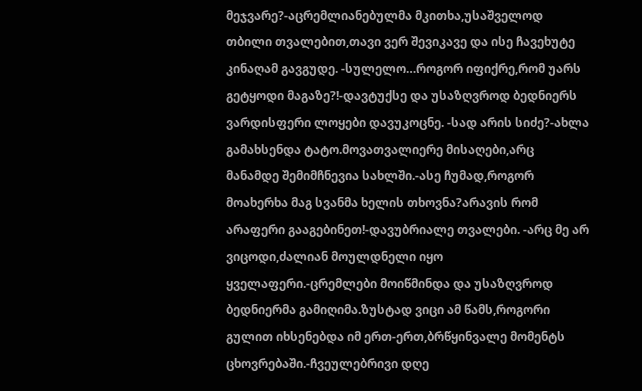მეჯვარე?-აცრემლიანებულმა მკითხა,უსაშველოდ თბილი თვალებით,თავი ვერ შევიკავე და ისე ჩავეხუტე კინაღამ გავგუდე. -სულელო…როგორ იფიქრე,რომ უარს გეტყოდი მაგაზე?!-დავტუქსე და უსაზღვროდ ბედნიერს ვარდისფერი ლოყები დავუკოცნე. -სად არის სიძე?-ახლა გამახსენდა ტატო.მოვათვალიერე მისაღები,არც მანამდე შემიმჩნევია სახლში.-ასე ჩუმად,როგორ მოახერხა მაგ სვანმა ხელის თხოვნა?არავის რომ არაფერი გააგებინეთ!-დავუბრიალე თვალები. -არც მე არ ვიცოდი,ძალიან მოულდნელი იყო ყველაფერი.-ცრემლები მოიწმინდა და უსაზღვროდ ბედნიერმა გამიღიმა.ზუსტად ვიცი ამ წამს,როგორი გულით იხსენებდა იმ ერთ-ერთ,ბრწყინვალე მომენტს ცხოვრებაში.-ჩვეულებრივი დღე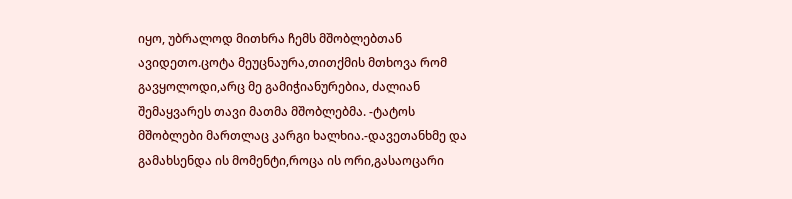იყო, უბრალოდ მითხრა ჩემს მშობლებთან ავიდეთო.ცოტა მეუცნაურა,თითქმის მთხოვა რომ გავყოლოდი,არც მე გამიჭიანურებია, ძალიან შემაყვარეს თავი მათმა მშობლებმა. -ტატოს მშობლები მართლაც კარგი ხალხია.-დავეთანხმე და გამახსენდა ის მომენტი,როცა ის ორი,გასაოცარი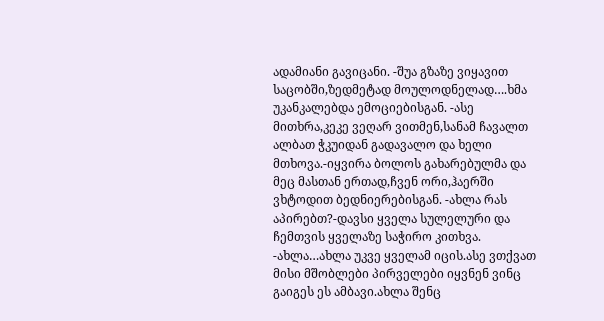ადამიანი გავიცანი. -შუა გზაზე ვიყავით საცობში,ზედმეტად მოულოდნელად….ხმა უკანკალებდა ემოციებისგან. -ასე მითხრა,კეკე ვეღარ ვითმენ,სანამ ჩავალთ ალბათ ჭკუიდან გადავალო და ხელი მთხოვა.-იყვირა ბოლოს გახარებულმა და მეც მასთან ერთად,ჩვენ ორი,ჰაერში ვხტოდით ბედნიერებისგან. -ახლა რას აპირებთ?-დავსი ყველა სულელური და ჩემთვის ყველაზე საჭირო კითხვა. -ახლა…ახლა უკვე ყველამ იცის.ასე ვთქვათ მისი მშობლები პირველები იყვნენ ვინც გაიგეს ეს ამბავი.ახლა შენც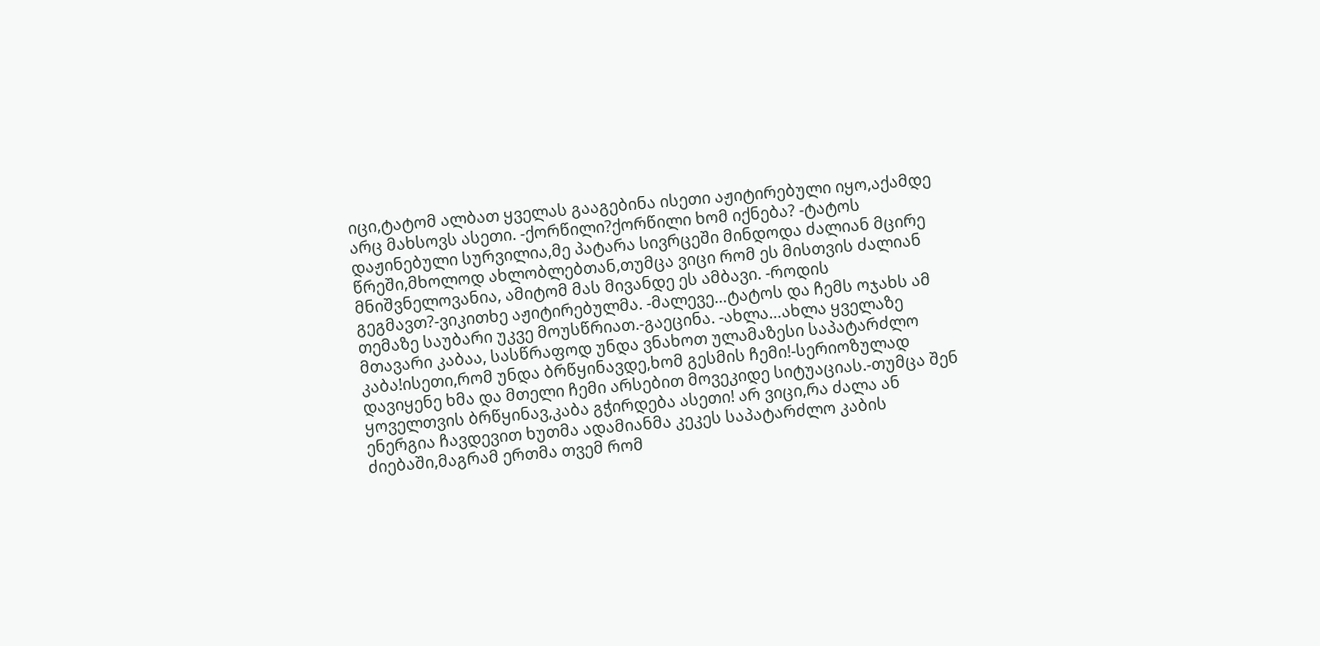იცი,ტატომ ალბათ ყველას გააგებინა ისეთი აჟიტირებული იყო,აქამდე არც მახსოვს ასეთი. -ქორწილი?ქორწილი ხომ იქნება? -ტატოს დაჟინებული სურვილია,მე პატარა სივრცეში მინდოდა ძალიან მცირე წრეში,მხოლოდ ახლობლებთან,თუმცა ვიცი რომ ეს მისთვის ძალიან მნიშვნელოვანია, ამიტომ მას მივანდე ეს ამბავი. -როდის გეგმავთ?-ვიკითხე აჟიტირებულმა. -მალევე…ტატოს და ჩემს ოჯახს ამ თემაზე საუბარი უკვე მოუსწრიათ.-გაეცინა. -ახლა…ახლა ყველაზე მთავარი კაბაა, სასწრაფოდ უნდა ვნახოთ ულამაზესი საპატარძლო კაბა!ისეთი,რომ უნდა ბრწყინავდე,ხომ გესმის ჩემი!-სერიოზულად დავიყენე ხმა და მთელი ჩემი არსებით მოვეკიდე სიტუაციას.-თუმცა შენ ყოველთვის ბრწყინავ,კაბა გჭირდება ასეთი! არ ვიცი,რა ძალა ან ენერგია ჩავდევით ხუთმა ადამიანმა კეკეს საპატარძლო კაბის ძიებაში,მაგრამ ერთმა თვემ რომ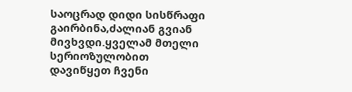საოცრად დიდი სისწრაფი გაირბინა,ძალიან გვიან მივხვდი.ყველამ მთელი სერიოზულობით დავიწყეთ ჩვენი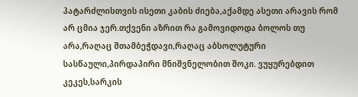პატარძლისთვის ისეთი კაბის ძიება,აქამდე ასეთი არავის რომ არ ცმია ჯერ.თქვენი აზრით რა გამოვიდოდა ბოლოს თუ არა,რაღაც შთამბეჭდავი,რაღაც აბსოლუტური სასწაული,პირდაპირი მნიშვნელობით შოკი. ვუყურებდით კეკეს,სარკის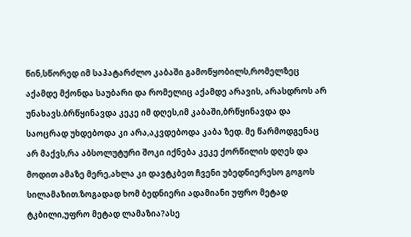წინ,სწორედ იმ საპატარძლო კაბაში გამოწყობილს,რომელზეც აქამდე მქონდა საუბარი და რომელიც აქამდე არავის, არასდროს არ უნახავს.ბრწყინავდა კეკე იმ დღეს,იმ კაბაში,ბრწყინავდა და საოცრად უხდებოდა კი არა,აკვდებოდა კაბა ზედ. მე წარმოდგენაც არ მაქვს,რა აბსოლუტური შოკი იქნება კეკე ქორწილის დღეს და მოდით ამაზე მერე,ახლა კი დავტკბეთ ჩვენი უბედნიერესო გოგოს სილამაზით.ზოგადად ხომ ბედნიერი ადამიანი უფრო მეტად ტკბილი,უფრო მეტად ლამაზია?ასე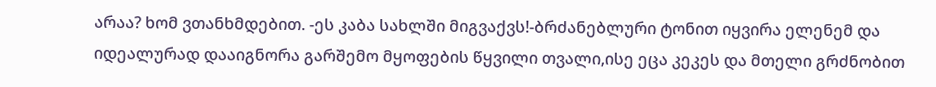არაა? ხომ ვთანხმდებით. -ეს კაბა სახლში მიგვაქვს!-ბრძანებლური ტონით იყვირა ელენემ და იდეალურად დააიგნორა გარშემო მყოფების წყვილი თვალი,ისე ეცა კეკეს და მთელი გრძნობით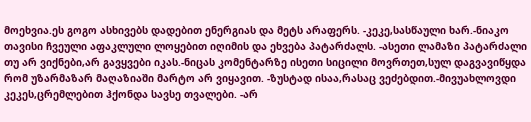მოეხვია.ეს გოგო ასხივებს დადებით ენერგიას და მეტს არაფერს. -კეკე,სასწაული ხარ.-ნიაკო თავისი ჩვეული აფაკლული ლოყებით იღიმის და ეხვება პატარძალს. -ასეთი ლამაზი პატარძალი თუ არ ვიქნები,არ გავყვები იკას.-ნიცას კომენტარზე ისეთი სიცილი მოვრთეთ,სულ დაგვავიწყდა რომ უზარმაზარ მაღაზიაში მარტო არ ვიყავით. -ზუსტად ისაა,რასაც ვეძებდით.-მივუახლოვდი კეკეს,ცრემლებით ჰქონდა სავსე თვალები. -არ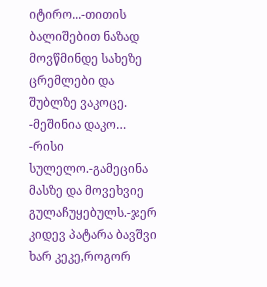იტირო...-თითის ბალიშებით ნაზად მოვწმინდე სახეზე ცრემლები და შუბლზე ვაკოცე. -მეშინია დაკო… -რისი სულელო.-გამეცინა მასზე და მოვეხვიე გულაჩუყებულს.-ჯერ კიდევ პატარა ბავშვი ხარ კეკე,როგორ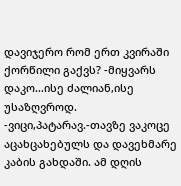დავიჯერო რომ ერთ კვირაში ქორწილი გაქვს? -მიყვარს დაკო…ისე ძალიან,ისე უსაზღვროდ. -ვიცი,პატარავ.-თავზე ვაკოცე აცახცახებულს და დავეხმარე კაბის გახდაში. ამ დღის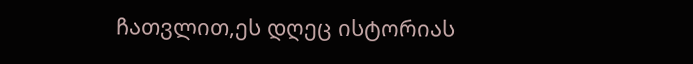ჩათვლით,ეს დღეც ისტორიას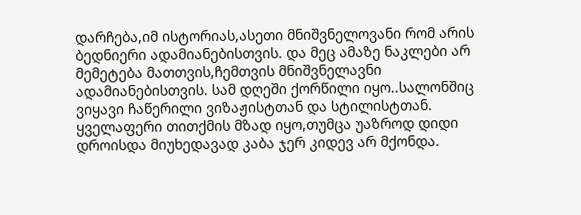დარჩება,იმ ისტორიას,ასეთი მნიშვნელოვანი რომ არის ბედნიერი ადამიანებისთვის. და მეც ამაზე ნაკლები არ მემეტება მათთვის,ჩემთვის მნიშვნელავნი ადამიანებისთვის. სამ დღეში ქორწილი იყო..სალონშიც ვიყავი ჩაწერილი ვიზაჟისტთან და სტილისტთან. ყველაფერი თითქმის მზად იყო,თუმცა უაზროდ დიდი დროისდა მიუხედავად კაბა ჯერ კიდევ არ მქონდა.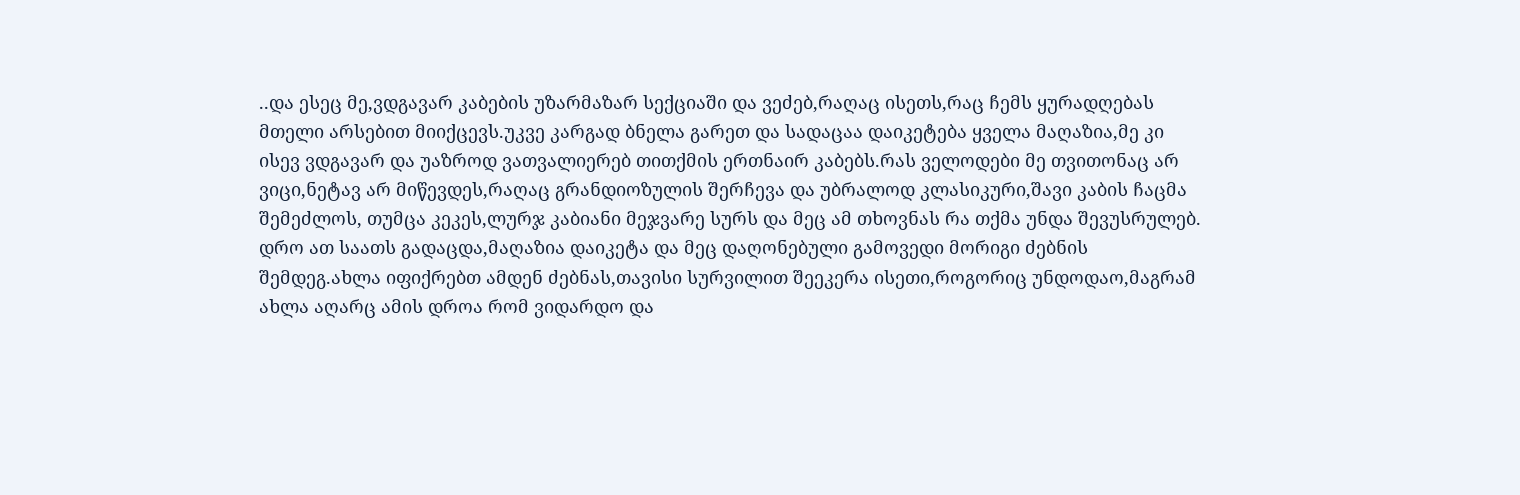..და ესეც მე,ვდგავარ კაბების უზარმაზარ სექციაში და ვეძებ,რაღაც ისეთს,რაც ჩემს ყურადღებას მთელი არსებით მიიქცევს.უკვე კარგად ბნელა გარეთ და სადაცაა დაიკეტება ყველა მაღაზია,მე კი ისევ ვდგავარ და უაზროდ ვათვალიერებ თითქმის ერთნაირ კაბებს.რას ველოდები მე თვითონაც არ ვიცი,ნეტავ არ მიწევდეს,რაღაც გრანდიოზულის შერჩევა და უბრალოდ კლასიკური,შავი კაბის ჩაცმა შემეძლოს, თუმცა კეკეს,ლურჯ კაბიანი მეჯვარე სურს და მეც ამ თხოვნას რა თქმა უნდა შევუსრულებ. დრო ათ საათს გადაცდა,მაღაზია დაიკეტა და მეც დაღონებული გამოვედი მორიგი ძებნის შემდეგ.ახლა იფიქრებთ ამდენ ძებნას,თავისი სურვილით შეეკერა ისეთი,როგორიც უნდოდაო,მაგრამ ახლა აღარც ამის დროა რომ ვიდარდო და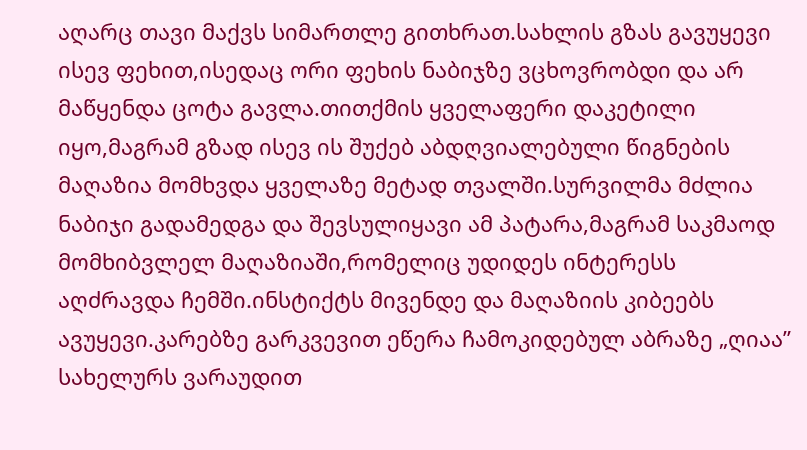აღარც თავი მაქვს სიმართლე გითხრათ.სახლის გზას გავუყევი ისევ ფეხით,ისედაც ორი ფეხის ნაბიჯზე ვცხოვრობდი და არ მაწყენდა ცოტა გავლა.თითქმის ყველაფერი დაკეტილი იყო,მაგრამ გზად ისევ ის შუქებ აბდღვიალებული წიგნების მაღაზია მომხვდა ყველაზე მეტად თვალში.სურვილმა მძლია ნაბიჯი გადამედგა და შევსულიყავი ამ პატარა,მაგრამ საკმაოდ მომხიბვლელ მაღაზიაში,რომელიც უდიდეს ინტერესს აღძრავდა ჩემში.ინსტიქტს მივენდე და მაღაზიის კიბეებს ავუყევი.კარებზე გარკვევით ეწერა ჩამოკიდებულ აბრაზე „ღიაა” სახელურს ვარაუდით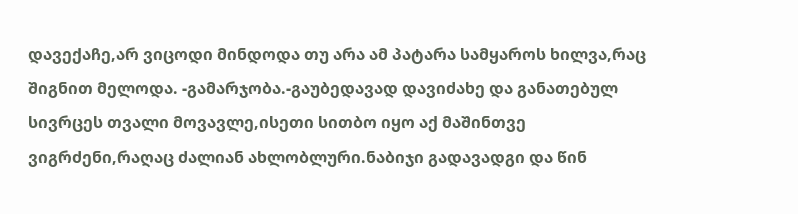დავექაჩე,არ ვიცოდი მინდოდა თუ არა ამ პატარა სამყაროს ხილვა,რაც შიგნით მელოდა. -გამარჯობა.-გაუბედავად დავიძახე და განათებულ სივრცეს თვალი მოვავლე,ისეთი სითბო იყო აქ მაშინთვე ვიგრძენი,რაღაც ძალიან ახლობლური.ნაბიჯი გადავადგი და წინ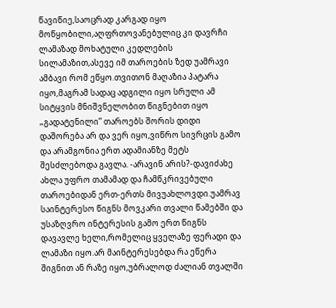წავიწიე,საოცრად კარგად იყო მოწყობილი,აღფრთოვანებულიც კი დავრჩი ლამაზად მოხატული კედლების სილამაზით,ასევე იმ თაროების ზედ უამრავი ამბავი რომ ეწყო.თვითონ მაღაზია პატარა იყო,მაგრამ სადაც ადგილი იყო სრული ამ სიტყვის მნიშვნელობით წიგნებით იყო „გადატენილი” თაროებს შორის დიდი დაშორება არ და ვერ იყო,ვიწრო სივრცის გამო და არამგონია ერთ ადამიანზე მეტს შესძლებოდა გავლა. -არავინ არის?-დავიძახე ახლა უფრო თამამად და ჩამწკრივებული თაროებიდან ერთ-ერთს მივუახლოვდი.უამრავ საინტერესო წიგნს მოვკარი თვალი წამებში და უსაზღვრო ინტერესის გამო ერთ წიგნს დავავლე ხელი,რომელიც ყველაზე ფერადი და ლამაზი იყო.არ მაინტერესებდა რა ეწერა შიგნით ან რაზე იყო,უბრალოდ ძალიან თვალში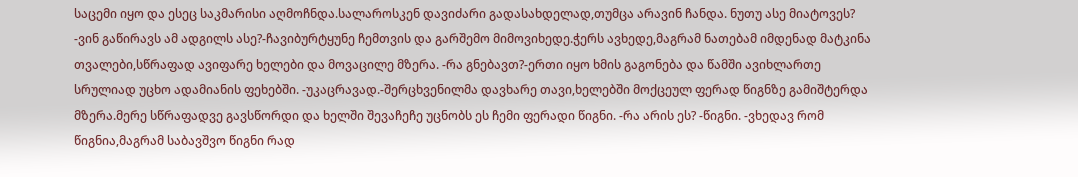საცემი იყო და ესეც საკმარისი აღმოჩნდა.სალაროსკენ დავიძარი გადასახდელად,თუმცა არავინ ჩანდა. ნუთუ ასე მიატოვეს? -ვინ გაწირავს ამ ადგილს ასე?-ჩავიბურტყუნე ჩემთვის და გარშემო მიმოვიხედე.ჭერს ავხედე,მაგრამ ნათებამ იმდენად მატკინა თვალები,სწრაფად ავიფარე ხელები და მოვაცილე მზერა. -რა გნებავთ?-ერთი იყო ხმის გაგონება და წამში ავიხლართე სრულიად უცხო ადამიანის ფეხებში. -უკაცრავად.-შერცხვენილმა დავხარე თავი,ხელებში მოქცეულ ფერად წიგნზე გამიშტერდა მზერა.მერე სწრაფადვე გავსწორდი და ხელში შევაჩეჩე უცნობს ეს ჩემი ფერადი წიგნი. -რა არის ეს? -წიგნი. -ვხედავ რომ წიგნია,მაგრამ საბავშვო წიგნი რად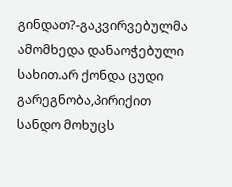გინდათ?-გაკვირვებულმა ამომხედა დანაოჭებული სახით.არ ქონდა ცუდი გარეგნობა,პირიქით სანდო მოხუცს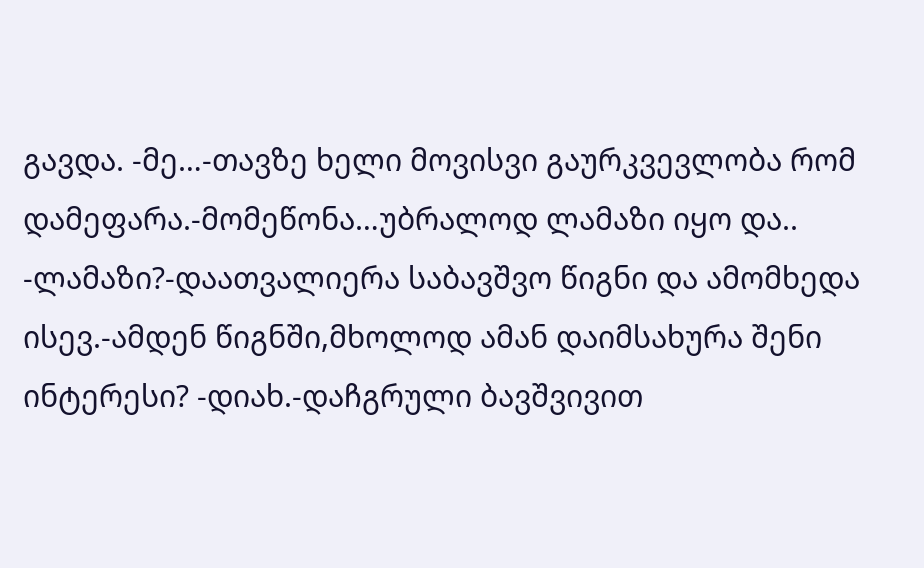გავდა. -მე…-თავზე ხელი მოვისვი გაურკვევლობა რომ დამეფარა.-მომეწონა…უბრალოდ ლამაზი იყო და.. -ლამაზი?-დაათვალიერა საბავშვო წიგნი და ამომხედა ისევ.-ამდენ წიგნში,მხოლოდ ამან დაიმსახურა შენი ინტერესი? -დიახ.-დაჩგრული ბავშვივით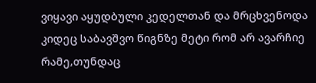ვიყავი აყუდბული კედელთან და მრცხვენოდა კიდეც საბავშვო წიგნზე მეტი რომ არ ავარჩიე რამე,თუნდაც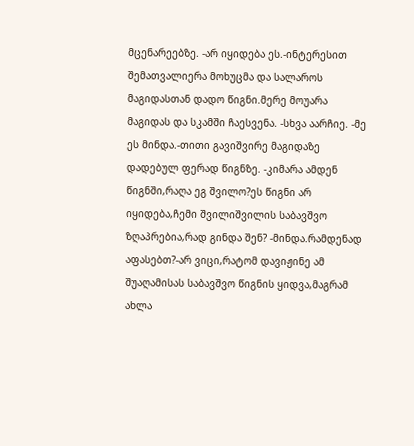მცენარეებზე. -არ იყიდება ეს.-ინტერესით შემათვალიერა მოხუცმა და სალაროს მაგიდასთან დადო წიგნი.მერე მოუარა მაგიდას და სკამში ჩაესვენა. -სხვა აარჩიე. -მე ეს მინდა.-თითი გავიშვირე მაგიდაზე დადებულ ფერად წიგნზე. -კიმარა ამდენ წიგნში,რაღა ეგ შვილო?ეს წიგნი არ იყიდება,ჩემი შვილიშვილის საბავშვო ზღაპრებია,რად გინდა შენ? -მინდა.რამდენად აფასებთ?-არ ვიცი,რატომ დავიჟინე ამ შუაღამისას საბავშვო წიგნის ყიდვა,მაგრამ ახლა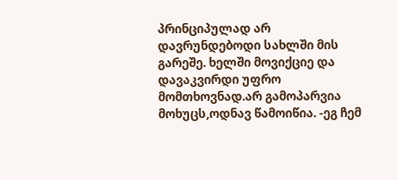პრინციპულად არ დავრუნდებოდი სახლში მის გარეშე. ხელში მოვიქციე და დავაკვირდი უფრო მომთხოვნად.არ გამოპარვია მოხუცს,ოდნავ წამოიწია. -ეგ ჩემ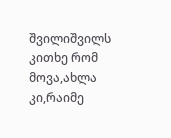შვილიშვილს კითხე რომ მოვა,ახლა კი,რაიმე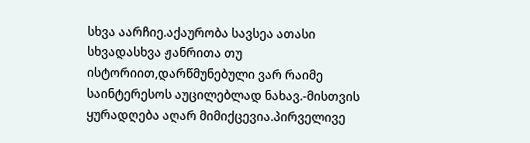სხვა აარჩიე.აქაურობა სავსეა ათასი სხვადასხვა ჟანრითა თუ ისტორიით,დარწმუნებული ვარ რაიმე საინტერესოს აუცილებლად ნახავ.-მისთვის ყურადღება აღარ მიმიქცევია.პირველივე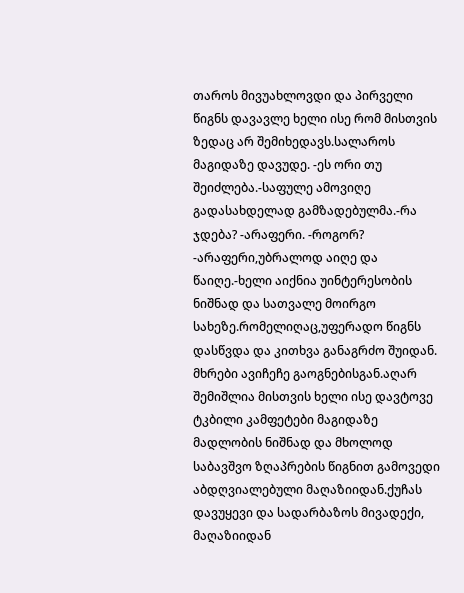თაროს მივუახლოვდი და პირველი წიგნს დავავლე ხელი ისე რომ მისთვის ზედაც არ შემიხედავს.სალაროს მაგიდაზე დავუდე. -ეს ორი თუ შეიძლება.-საფულე ამოვიღე გადასახდელად გამზადებულმა.-რა ჯდება? -არაფერი. -როგორ? -არაფერი,უბრალოდ აიღე და წაიღე.-ხელი აიქნია უინტერესობის ნიშნად და სათვალე მოირგო სახეზე.რომელიღაც,უფერადო წიგნს დასწვდა და კითხვა განაგრძო შუიდან. მხრები ავიჩეჩე გაოგნებისგან.აღარ შემიშლია მისთვის ხელი ისე დავტოვე ტკბილი კამფეტები მაგიდაზე მადლობის ნიშნად და მხოლოდ საბავშვო ზღაპრების წიგნით გამოვედი აბდღვიალებული მაღაზიიდან.ქუჩას დავუყევი და სადარბაზოს მივადექი, მაღაზიიდან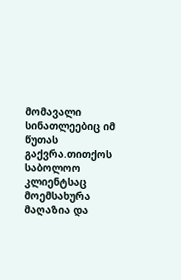მომავალი სინათლეებიც იმ წუთას გაქვრა.თითქოს საბოლოო კლიენტსაც მოემსახურა მაღაზია და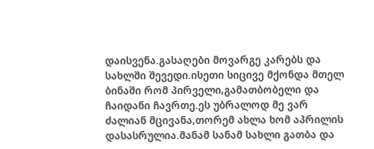დაისვენა.გასაღები მოვარგე კარებს და სახლში შევედი.ისეთი სიცივე მქონდა მთელ ბინაში რომ პირველი,გამათბობელი და ჩაიდანი ჩავრთე.ეს უბრალოდ მე ვარ ძალიან მცივანა,თორემ ახლა ხომ აპრილის დასასრულია.მანამ სანამ სახლი გათბა და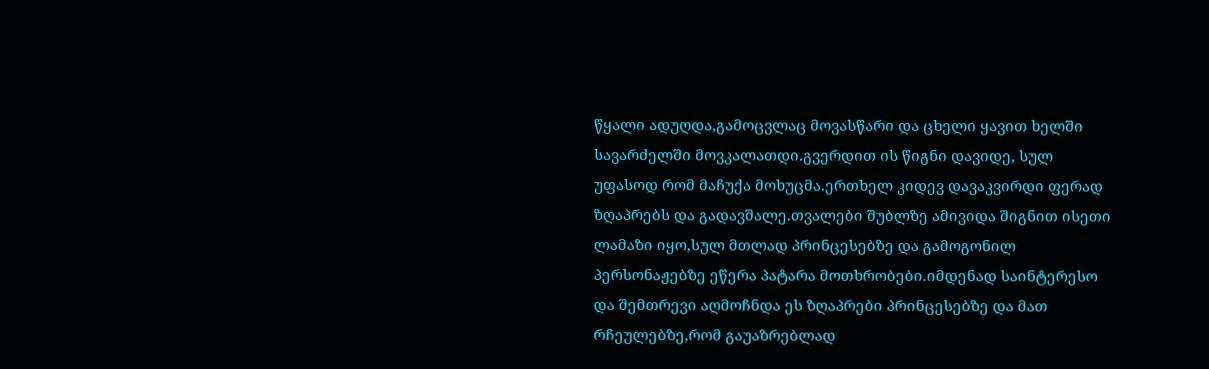წყალი ადუღდა,გამოცვლაც მოვასწარი და ცხელი ყავით ხელში სავარძელში მოვკალათდი.გვერდით ის წიგნი დავიდე, სულ უფასოდ რომ მაჩუქა მოხუცმა.ერთხელ კიდევ დავაკვირდი ფერად ზღაპრებს და გადავშალე.თვალები შუბლზე ამივიდა შიგნით ისეთი ლამაზი იყო,სულ მთლად პრინცესებზე და გამოგონილ პერსონაჟებზე ეწერა პატარა მოთხრობები.იმდენად საინტერესო და შემთრევი აღმოჩნდა ეს ზღაპრები პრინცესებზე და მათ რჩეულებზე,რომ გაუაზრებლად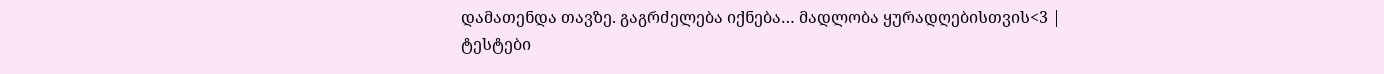დამათენდა თავზე. გაგრძელება იქნება… მადლობა ყურადღებისთვის<3 |
ტესტები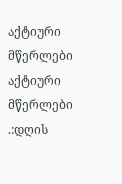აქტიური მწერლები
აქტიური მწერლები
.:დღის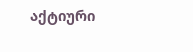აქტიური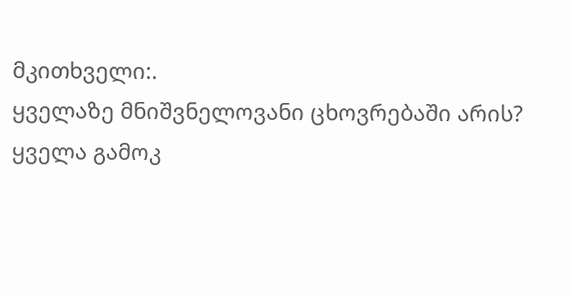მკითხველი:.
ყველაზე მნიშვნელოვანი ცხოვრებაში არის?
ყველა გამოკ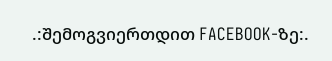.:შემოგვიერთდით FACEBOOK-ზე:.